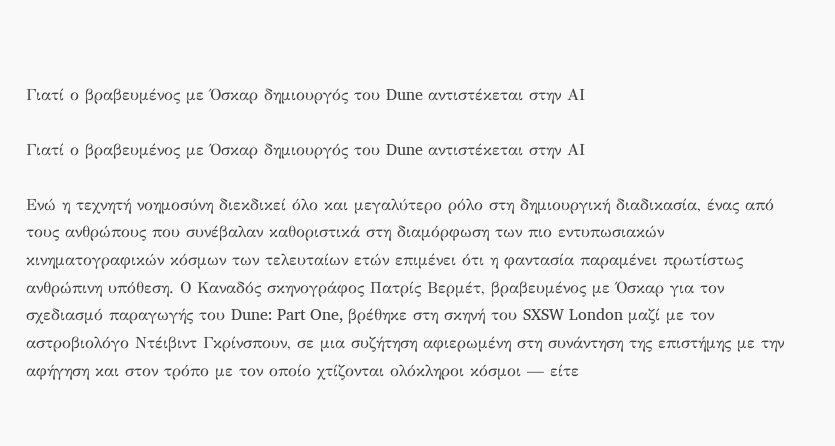Γιατί ο βραβευμένος με Όσκαρ δημιουργός του Dune αντιστέκεται στην ΑΙ

Γιατί ο βραβευμένος με Όσκαρ δημιουργός του Dune αντιστέκεται στην ΑΙ

Ενώ η τεχνητή νοημοσύνη διεκδικεί όλο και μεγαλύτερο ρόλο στη δημιουργική διαδικασία, ένας από τους ανθρώπους που συνέβαλαν καθοριστικά στη διαμόρφωση των πιο εντυπωσιακών κινηματογραφικών κόσμων των τελευταίων ετών επιμένει ότι η φαντασία παραμένει πρωτίστως ανθρώπινη υπόθεση. Ο Καναδός σκηνογράφος Πατρίς Βερμέτ, βραβευμένος με Όσκαρ για τον σχεδιασμό παραγωγής του Dune: Part One, βρέθηκε στη σκηνή του SXSW London μαζί με τον αστροβιολόγο Ντέιβιντ Γκρίνσπουν, σε μια συζήτηση αφιερωμένη στη συνάντηση της επιστήμης με την αφήγηση και στον τρόπο με τον οποίο χτίζονται ολόκληροι κόσμοι — είτε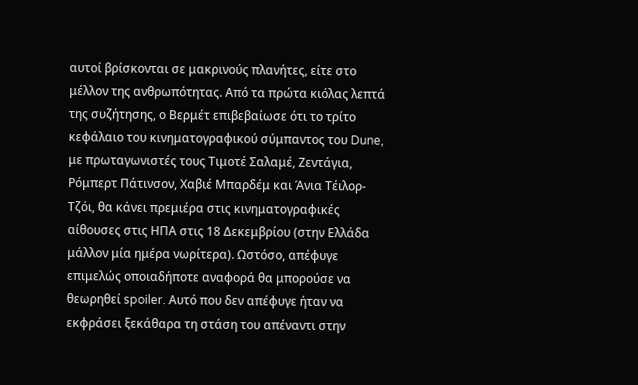αυτοί βρίσκονται σε μακρινούς πλανήτες, είτε στο μέλλον της ανθρωπότητας. Από τα πρώτα κιόλας λεπτά της συζήτησης, ο Βερμέτ επιβεβαίωσε ότι το τρίτο κεφάλαιο του κινηματογραφικού σύμπαντος του Dune, με πρωταγωνιστές τους Τιμοτέ Σαλαμέ, Ζεντάγια, Ρόμπερτ Πάτινσον, Χαβιέ Μπαρδέμ και Άνια Τέιλορ-Τζόι, θα κάνει πρεμιέρα στις κινηματογραφικές αίθουσες στις ΗΠΑ στις 18 Δεκεμβρίου (στην Ελλάδα μάλλον μία ημέρα νωρίτερα). Ωστόσο, απέφυγε επιμελώς οποιαδήποτε αναφορά θα μπορούσε να θεωρηθεί spoiler. Αυτό που δεν απέφυγε ήταν να εκφράσει ξεκάθαρα τη στάση του απέναντι στην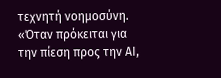τεχνητή νοημοσύνη. «Όταν πρόκειται για την πίεση προς την ΑΙ,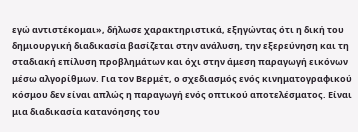εγώ αντιστέκομαι», δήλωσε χαρακτηριστικά, εξηγώντας ότι η δική του δημιουργική διαδικασία βασίζεται στην ανάλυση, την εξερεύνηση και τη σταδιακή επίλυση προβλημάτων και όχι στην άμεση παραγωγή εικόνων μέσω αλγορίθμων. Για τον Βερμέτ, ο σχεδιασμός ενός κινηματογραφικού κόσμου δεν είναι απλώς η παραγωγή ενός οπτικού αποτελέσματος. Είναι μια διαδικασία κατανόησης του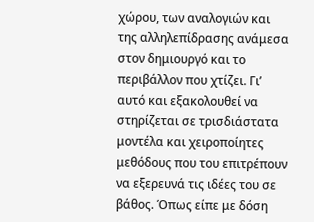χώρου, των αναλογιών και της αλληλεπίδρασης ανάμεσα στον δημιουργό και το περιβάλλον που χτίζει. Γι’ αυτό και εξακολουθεί να στηρίζεται σε τρισδιάστατα μοντέλα και χειροποίητες μεθόδους που του επιτρέπουν να εξερευνά τις ιδέες του σε βάθος. Όπως είπε με δόση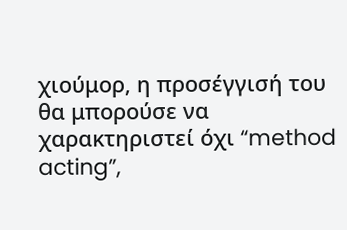χιούμορ, η προσέγγισή του θα μπορούσε να χαρακτηριστεί όχι “method acting”,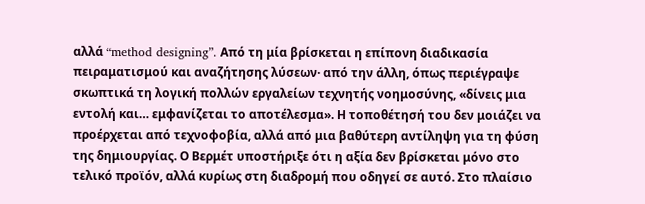αλλά “method designing”. Από τη μία βρίσκεται η επίπονη διαδικασία πειραματισμού και αναζήτησης λύσεων· από την άλλη, όπως περιέγραψε σκωπτικά τη λογική πολλών εργαλείων τεχνητής νοημοσύνης, «δίνεις μια εντολή και… εμφανίζεται το αποτέλεσμα». Η τοποθέτησή του δεν μοιάζει να προέρχεται από τεχνοφοβία, αλλά από μια βαθύτερη αντίληψη για τη φύση της δημιουργίας. Ο Βερμέτ υποστήριξε ότι η αξία δεν βρίσκεται μόνο στο τελικό προϊόν, αλλά κυρίως στη διαδρομή που οδηγεί σε αυτό. Στο πλαίσιο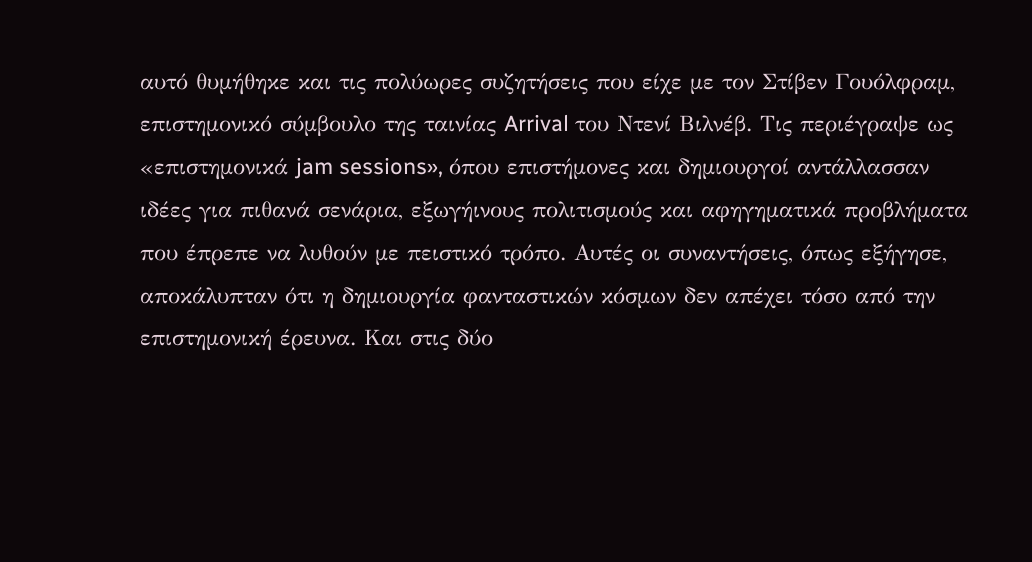αυτό θυμήθηκε και τις πολύωρες συζητήσεις που είχε με τον Στίβεν Γουόλφραμ, επιστημονικό σύμβουλο της ταινίας Arrival του Ντενί Βιλνέβ. Τις περιέγραψε ως «επιστημονικά jam sessions», όπου επιστήμονες και δημιουργοί αντάλλασσαν ιδέες για πιθανά σενάρια, εξωγήινους πολιτισμούς και αφηγηματικά προβλήματα που έπρεπε να λυθούν με πειστικό τρόπο. Αυτές οι συναντήσεις, όπως εξήγησε, αποκάλυπταν ότι η δημιουργία φανταστικών κόσμων δεν απέχει τόσο από την επιστημονική έρευνα. Και στις δύο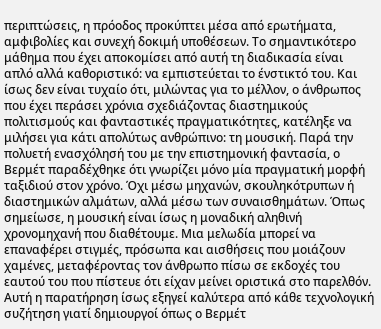περιπτώσεις, η πρόοδος προκύπτει μέσα από ερωτήματα, αμφιβολίες και συνεχή δοκιμή υποθέσεων. Το σημαντικότερο μάθημα που έχει αποκομίσει από αυτή τη διαδικασία είναι απλό αλλά καθοριστικό: να εμπιστεύεται το ένστικτό του. Και ίσως δεν είναι τυχαίο ότι, μιλώντας για το μέλλον, ο άνθρωπος που έχει περάσει χρόνια σχεδιάζοντας διαστημικούς πολιτισμούς και φανταστικές πραγματικότητες, κατέληξε να μιλήσει για κάτι απολύτως ανθρώπινο: τη μουσική. Παρά την πολυετή ενασχόλησή του με την επιστημονική φαντασία, ο Βερμέτ παραδέχθηκε ότι γνωρίζει μόνο μία πραγματική μορφή ταξιδιού στον χρόνο. Όχι μέσω μηχανών, σκουληκότρυπων ή διαστημικών αλμάτων, αλλά μέσω των συναισθημάτων. Όπως σημείωσε, η μουσική είναι ίσως η μοναδική αληθινή χρονομηχανή που διαθέτουμε. Μια μελωδία μπορεί να επαναφέρει στιγμές, πρόσωπα και αισθήσεις που μοιάζουν χαμένες, μεταφέροντας τον άνθρωπο πίσω σε εκδοχές του εαυτού του που πίστευε ότι είχαν μείνει οριστικά στο παρελθόν. Aυτή η παρατήρηση ίσως εξηγεί καλύτερα από κάθε τεχνολογική συζήτηση γιατί δημιουργοί όπως ο Βερμέτ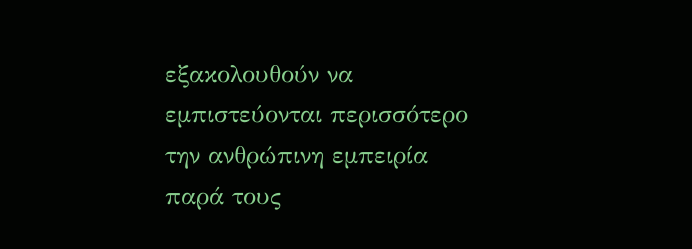εξακολουθούν να εμπιστεύονται περισσότερο την ανθρώπινη εμπειρία παρά τους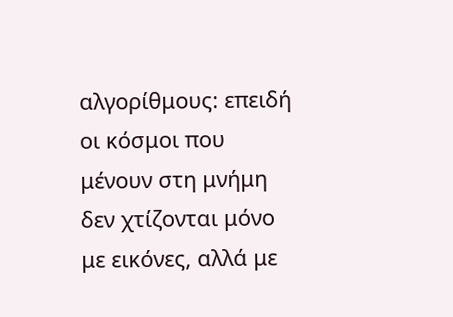αλγορίθμους: επειδή οι κόσμοι που μένουν στη μνήμη δεν χτίζονται μόνο με εικόνες, αλλά με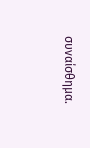συναίσθημα.